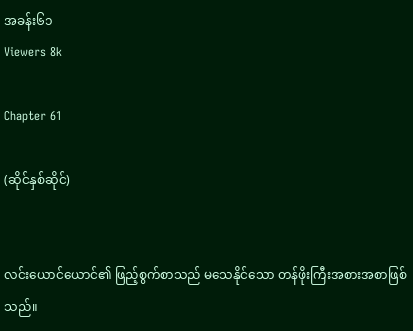အခန်း၆၁
Viewers 8k

Chapter 61

(ဆိုင်နှစ်ဆိုင်)


လင်းယောင်ယောင်၏ ဖြည့်စွက်စာသည် မသေနိုင်သော တန်ဖိုးကြီးအစားအစာဖြစ်သည်။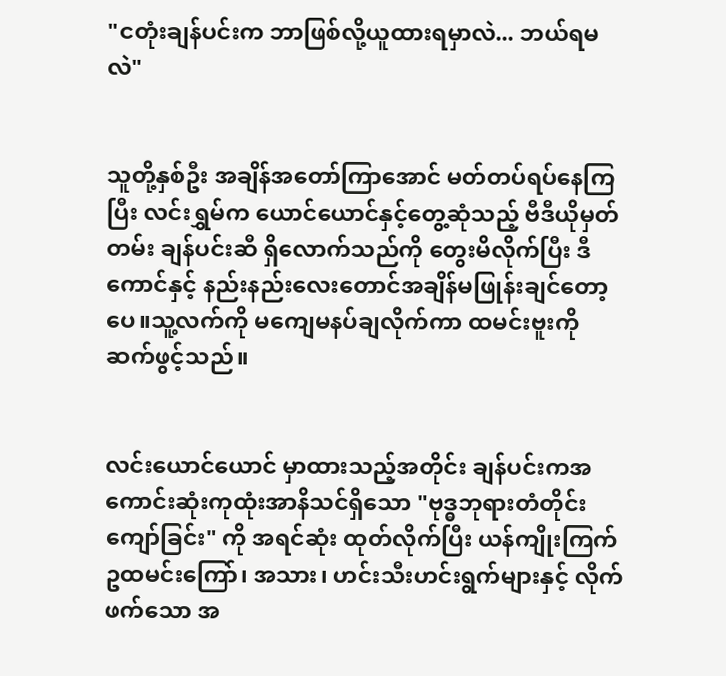"ငတုံးချန်ပင်းက ဘာဖြစ်လို့ယူထားရမှာလဲ... ဘယ်ရမလဲ"


သူတို့နှစ်ဦး အချိန်အတော်ကြာအောင် မတ်တပ်ရပ်နေကြပြီး လင်းရွှမ်က ယောင်ယောင်နှင့်တွေ့ဆုံသည့် ဗီဒီယိုမှတ်တမ်း ချန်ပင်းဆီ ရှိလောက်သည်ကို တွေးမိလိုက်ပြီး ဒီကောင်နှင့် နည်းနည်းလေးတောင်အချိန်မဖြုန်းချင်တော့ပေ။သူ့လက်ကို မကျေမနပ်ချလိုက်ကာ ထမင်းဗူးကို ဆက်ဖွင့်သည်။


လင်းယောင်ယောင် မှာထားသည့်အတိုင်း ချန်ပင်းကအကောင်းဆုံးကုထုံးအာနိသင်ရှိသော "ဗုဒ္ဓဘုရားတံတိုင်းကျော်ခြင်း" ကို အရင်ဆုံး ထုတ်လိုက်ပြီး ယန်ကျိုးကြက်ဥထမင်းကြော်၊ အသား၊ ဟင်းသီးဟင်းရွက်များနှင့် လိုက်ဖက်သော အ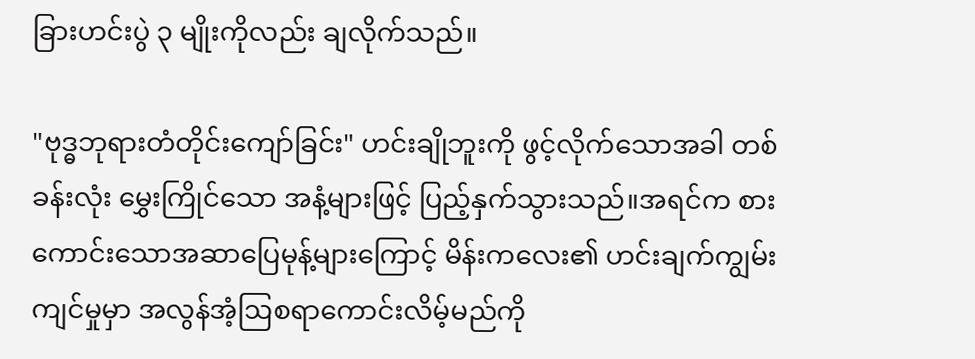ခြားဟင်းပွဲ ၃ မျိုးကိုလည်း ချလိုက်သည်။

"ဗုဒ္ဓဘုရားတံတိုင်းကျော်ခြင်း" ဟင်းချိုဘူးကို ဖွင့်လိုက်သောအခါ တစ်ခန်းလုံး မွှေးကြိုင်သော အနံ့များဖြင့် ပြည့်နှက်သွားသည်။အရင်က စားကောင်းသောအဆာပြေမုန့်များကြောင့် မိန်းကလေး၏ ဟင်းချက်ကျွမ်းကျင်မှုမှာ အလွန်အံ့ဩစရာကောင်းလိမ့်မည်ကို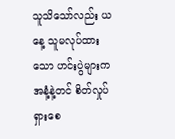သူသိသော်လည်း ယနေ့ သူမလုပ်ထားသော ဟင်းပွဲများက အနံ့နဲ့တင် စိတ်လှုပ်ရှားစေ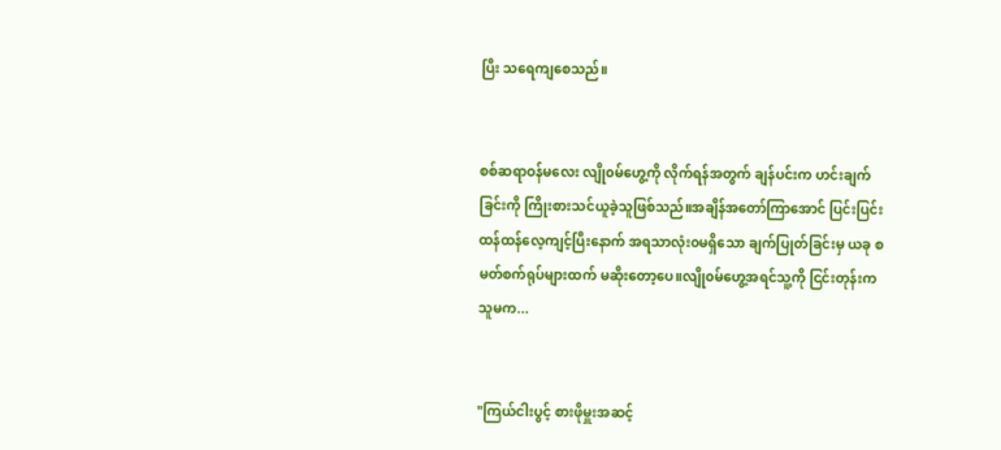ပြီး သရေကျစေသည်။


စစ်ဆရာဝန်မလေး လျို၀မ်ဟွေ့ကို လိုက်ရန်အတွက် ချန်ပင်းက ဟင်းချက်ခြင်းကို ကြိုးစားသင်ယူခဲ့သူဖြစ်သည်။အချိန်အတော်ကြာအောင် ပြင်းပြင်းထန်ထန်လေ့ကျင့်ပြီးနောက် အရသာလုံး၀မရှိသော ချက်ပြုတ်ခြင်းမှ ယခု စမတ်စက်ရုပ်များထက် မဆိုးတော့ပေ။လျို၀မ်ဟွေ့အရင်သူ့ကို ငြင်းတုန်းက သူမက...


"ကြယ်ငါးပွင့် စားဖိုမှူးအဆင့်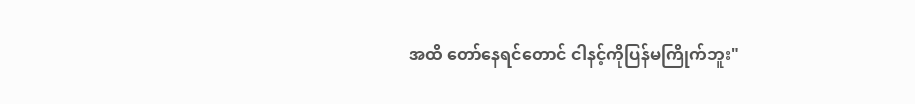အထိ တော်နေရင်တောင် ငါနင့်ကိုပြန်မကြိုက်ဘူး"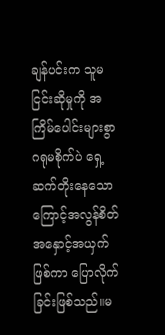ချန်ပင်းက သူမငြင်းဆိုမှုကို အကြိမ်ပေါင်းများစွာ ဂရုမစိုက်ပဲ ရှေ့ဆက်တိုးနေသောကြောင့်အလွန်စိတ်အနှောင့်အယှက်ဖြစ်ကာ ပြောလိုက်ခြင်းဖြစ်သည်။မ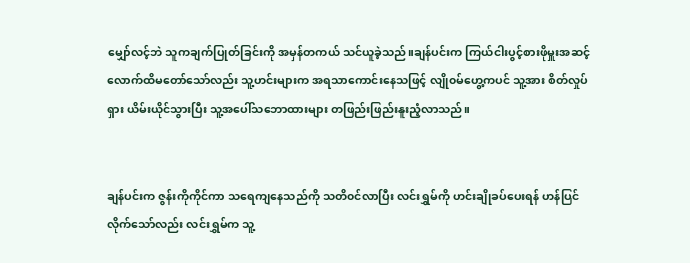မျှော်လင့်ဘဲ သူကချက်ပြုတ်ခြင်းကို အမှန်တကယ် သင်ယူခဲ့သည်။ချန်ပင်းက ကြယ်ငါးပွင့်စားဖိုမှူးအဆင့်လောက်ထိမတော်သော်လည်း သူ့ဟင်းများက အရသာကောင်းနေသဖြင့် လျို၀မ်ဟွေ့ကပင် သူ့အား စိတ်လှုပ်ရှား ယိမ်းယိုင်သွားပြီး သူ့အပေါ်သဘောထားများ တဖြည်းဖြည်းနူးညံ့လာသည်။


ချန်ပင်းက ဇွန်းကိုကိုင်ကာ သရေကျနေသည်ကို သတိ၀င်လာပြီး လင်းရွှမ်ကို ဟင်းချိုခပ်ပေးရန် ဟန်ပြင်လိုက်သော်လည်း လင်းရွှမ်က သူ့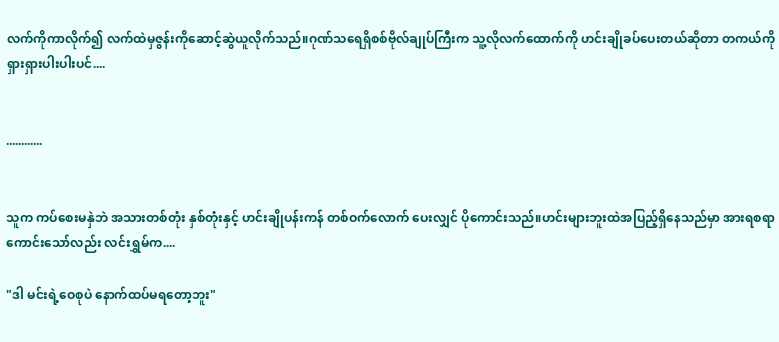လက်ကိုကာလိုက်၍ လက်ထဲမှဇွန်းကိုဆောင့်ဆွဲယူလိုက်သည်။ဂုဏ်သရေရှိစစ်ဗိုလ်ချုပ်ကြီးက သူ့လိုလက်ထောက်ကို ဟင်းချိုခပ်ပေးတယ်ဆိုတာ တကယ်ကို ရှားရှားပါးပါးပင်....


............


သူက ကပ်စေးမနှဲဘဲ အသားတစ်တုံး နှစ်တုံးနှင့် ဟင်းချိုပန်းကန် တစ်ဝက်လောက် ပေးလျှင် ပိုကောင်းသည်။ဟင်းများဘူးထဲအပြည့်ရှိနေသည်မှာ အားရစရာကောင်းသော်လည်း လင်းရွှမ်က....

"ဒါ မင်းရဲ့ဝေစုပဲ နောက်ထပ်မရတော့ဘူး"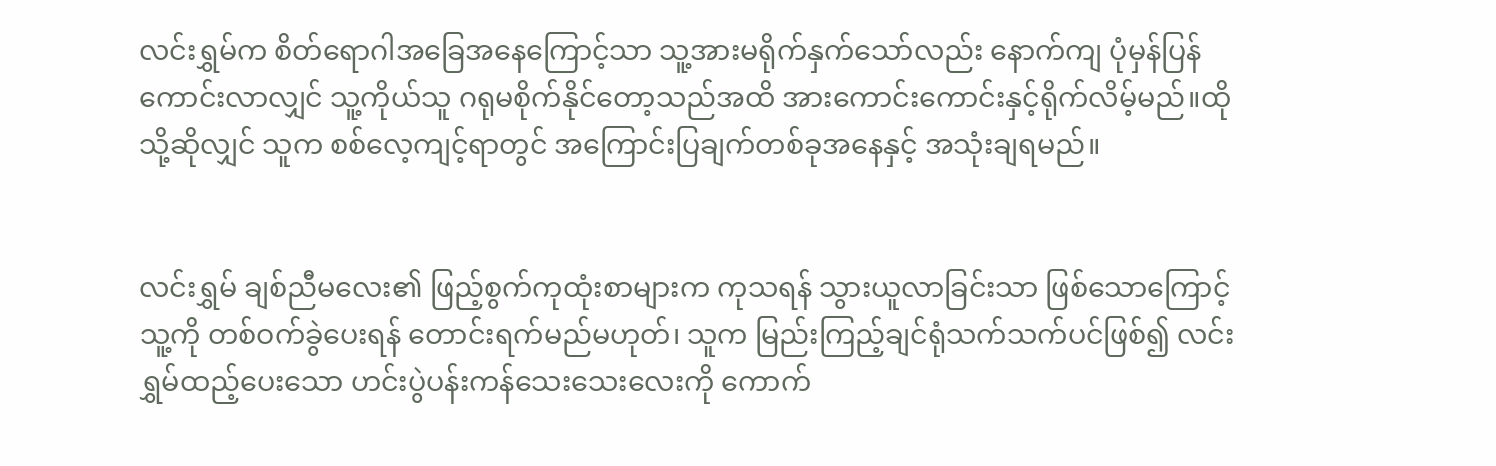လင်းရွှမ်က စိတ်ရောဂါအခြေအနေကြောင့်သာ သူ့အားမရိုက်နှက်သော်လည်း နောက်ကျ ပုံမှန်ပြန်ကောင်းလာလျှင် သူ့ကိုယ်သူ ဂရုမစိုက်နိုင်တော့သည်အထိ အားကောင်းကောင်းနှင့်ရိုက်လိမ့်မည်။ထိုသို့ဆိုလျှင် သူက စစ်လေ့ကျင့်ရာတွင် အကြောင်းပြချက်တစ်ခုအနေနှင့် အသုံးချရမည်။


လင်းရွှမ် ချစ်ညီမလေး၏ ဖြည့်စွက်ကုထုံးစာများက ကုသရန် သွားယူလာခြင်းသာ ဖြစ်သောကြောင့် သူ့ကို တစ်ဝက်ခွဲပေးရန် တောင်းရက်မည်မဟုတ်၊ သူက မြည်းကြည့်ချင်ရုံသက်သက်ပင်ဖြစ်၍ လင်းရွှမ်ထည့်ပေးသော ဟင်းပွဲပန်းကန်သေးသေးလေးကို ကောက်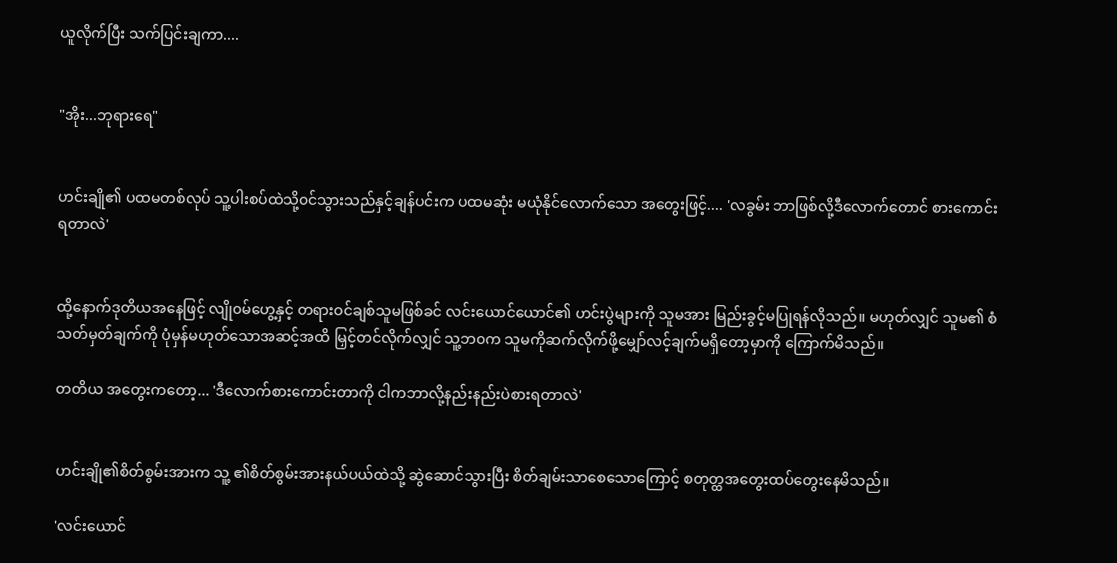ယူလိုက်ပြီး သက်ပြင်းချကာ....


"အိုး...ဘုရားရေ"


ဟင်းချို၏ ပထမတစ်လုပ် သူ့ပါးစပ်ထဲသို့၀င်သွားသည်နှင့်ချန်ပင်းက ပထမဆုံး မယုံနိုင်လောက်သော အတွေးဖြင့်.... 'လခွမ်း ဘာဖြစ်လို့ဒီလောက်တောင် စားကောင်းရတာလဲ'


ထို့နောက်ဒုတိယအနေဖြင့် လျို၀မ်ဟွေ့နှင့် တရားဝင်ချစ်သူမဖြစ်ခင် လင်းယောင်ယောင်၏ ဟင်းပွဲများကို သူမအား မြည်းခွင့်မပြုရန်လိုသည်။ မဟုတ်လျှင် သူမ၏ စံသတ်မှတ်ချက်ကို ပုံမှန်မဟုတ်သောအဆင့်အထိ မြှင့်တင်လိုက်လျှင် သူ့ဘ၀က သူမကိုဆက်လိုက်ဖို့မျှော်လင့်ချက်မရှိတော့မှာကို ကြောက်မိသည်။

တတိယ အတွေးကတော့... 'ဒီလောက်စားကောင်းတာကို ငါကဘာလို့နည်းနည်းပဲစားရတာလဲ'


ဟင်းချို၏စိတ်စွမ်းအားက သူ့ ၏စိတ်စွမ်းအားနယ်ပယ်ထဲသို့ ဆွဲဆောင်သွားပြီး စိတ်ချမ်းသာစေသောကြောင့် စတုတ္ထအတွေးထပ်တွေးနေမိသည်။

'လင်းယောင်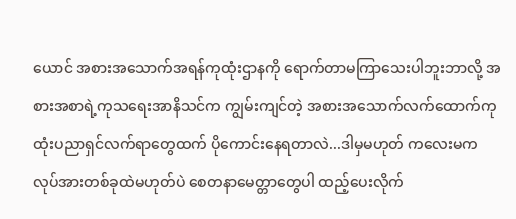ယောင် အစားအသောက်အရန်ကုထုံးဌာနကို ရောက်တာမကြာသေးပါဘူးဘာလို့ အစားအစာရဲ့ကုသရေးအာနိသင်က ကျွမ်းကျင်တဲ့ အစားအသောက်လက်ထောက်ကုထုံးပညာရှင်လက်ရာတွေထက် ပိုကောင်းနေရတာလဲ...ဒါမှမဟုတ် ကလေးမက လုပ်အားတစ်ခုထဲမဟုတ်ပဲ စေတနာမေတ္တာတွေပါ ထည့်ပေးလိုက်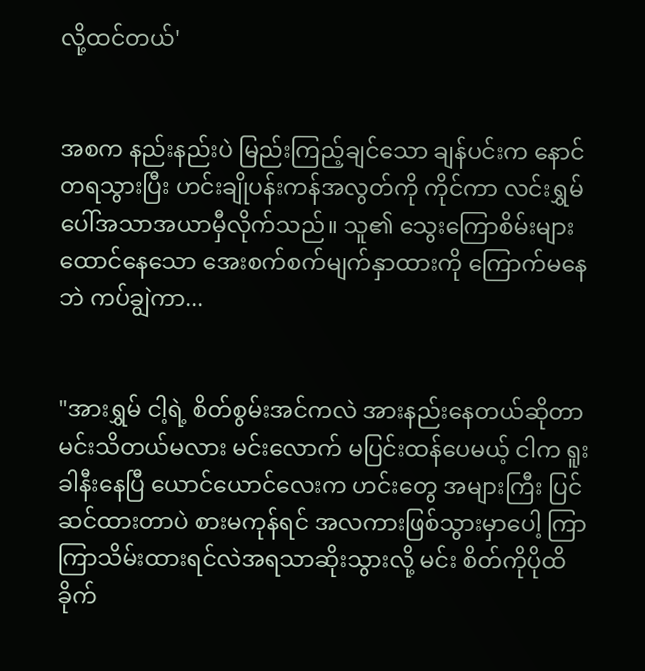လို့ထင်တယ်'


အစက နည်းနည်းပဲ မြည်းကြည့်ချင်သော ချန်ပင်းက နောင်တရသွားပြီး ဟင်းချိုပန်းကန်အလွတ်ကို ကိုင်ကာ လင်းရွှမ် ပေါ်အသာအယာမှီလိုက်သည်။ သူ၏ သွေးကြောစိမ်းများထောင်နေသော အေးစက်စက်မျက်နှာထားကို ကြောက်မနေဘဲ ကပ်ချွဲကာ...


"အားရွှမ် ငါ့ရဲ့ စိတ်စွမ်းအင်ကလဲ အားနည်းနေတယ်ဆိုတာမင်းသိတယ်မလား မင်းလောက် မပြင်းထန်ပေမယ့် ငါက ရူးခါနီးနေပြီ ယောင်ယောင်လေးက ဟင်းတွေ အများကြီး ပြင်ဆင်ထားတာပဲ စားမကုန်ရင် အလကားဖြစ်သွားမှာပေါ့ ကြာကြာသိမ်းထားရင်လဲအရသာဆိုးသွားလို့ မင်း စိတ်ကိုပိုထိခိုက်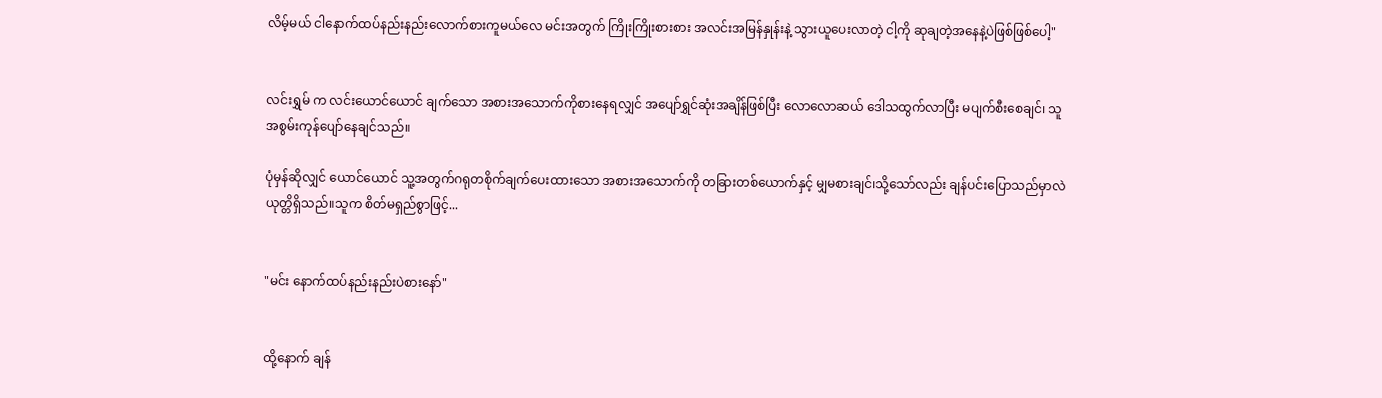လိမ့်မယ် ငါနောက်ထပ်နည်းနည်းလောက်စားကူမယ်လေ မင်းအတွက် ကြိုးကြိုးစားစား အလင်းအမြန်နှုန်းနဲ့ သွားယူပေးလာတဲ့ ငါ့ကို ဆုချတဲ့အနေနဲ့ပဲဖြစ်ဖြစ်ပေါ့"


လင်းရွှမ် က လင်းယောင်ယောင် ချက်သော အစားအသောက်ကိုစားနေရလျှင် အပျော်ရွှင်ဆုံးအချိန်ဖြစ်ပြီး လောလောဆယ် ဒေါသထွက်လာပြီး မပျက်စီးစေချင်၊ သူ အစွမ်းကုန်ပျော်နေချင်သည်။

ပုံမှန်ဆိုလျှင် ယောင်ယောင် သူ့အတွက်ဂရုတစိုက်ချက်ပေးထားသော အစားအသောက်ကို တခြားတစ်ယောက်နှင့် မျှမစားချင်၊သို့သော်လည်း ချန်ပင်းပြောသည်မှာလဲယုတ္တိရှိသည်။သူက စိတ်မရှည်စွာဖြင့်...


"မင်း နောက်ထပ်နည်းနည်းပဲစားနော်"


ထို့နောက် ချန်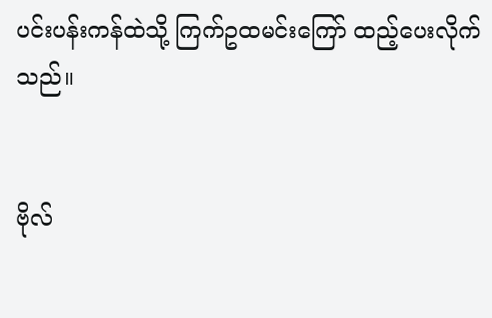ပင်းပန်းကန်ထဲသို့ ကြက်ဥထမင်းကြော် ထည့်ပေးလိုက်သည်။


ဗိုလ်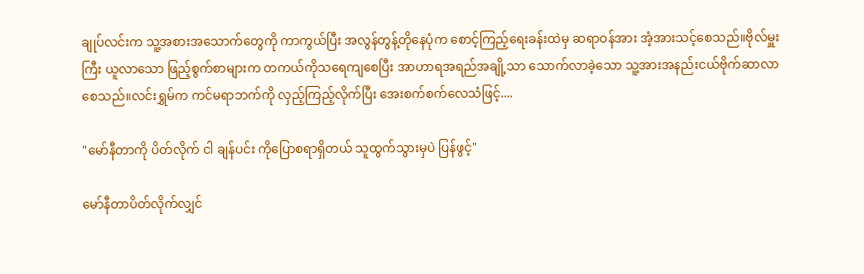ချုပ်လင်းက သူ့အစားအသောက်တွေကို ကာကွယ်ပြီး အလွန်တွန့်တိုနေပုံက စောင့်ကြည့်ရေးခန်းထဲမှ ဆရာဝန်အား အံ့အားသင့်စေသည်။ဗိုလ်မှူးကြီး ယူလာသော ဖြည့်စွက်စာများက တကယ်ကိုသရေကျစေပြီး အာဟာရအရည်အချို့သာ သောက်လာခဲ့သော သူ့အားအနည်းငယ်ဗိုက်ဆာလာစေသည်။လင်းရွှမ်က ကင်မရာဘက်ကို လှည့်ကြည့်လိုက်ပြီး အေးစက်စက်လေသံဖြင့်....

"မော်နီတာကို ပိတ်လိုက် ငါ ချန်ပင်း ကိုပြောစရာရှိတယ် သူထွက်သွားမှပဲ ပြန်ဖွင့်"

မော်နီတာပိတ်လိုက်လျှင်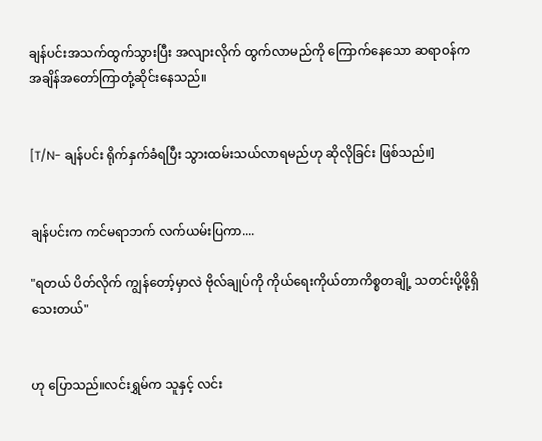ချန်ပင်းအသက်ထွက်သွားပြီး အလျားလိုက် ထွက်လာမည်ကို ကြောက်နေသော ဆရာဝန်က အချိန်အတော်ကြာတုံ့ဆိုင်းနေသည်။


[T/N- ချန်ပင်း ရိုက်နှက်ခံရပြီး သွားထမ်းသယ်လာရမည်ဟု ဆိုလိုခြင်း ဖြစ်သည်။]


ချန်ပင်းက ကင်မရာဘက် လက်ယမ်းပြကာ....

"ရတယ် ပိတ်လိုက် ကျွန်တော့်မှာလဲ ဗိုလ်ချုပ်ကို ကိုယ်ရေးကိုယ်တာကိစ္စတချို့ သတင်းပို့ဖို့ရှိသေးတယ်"


ဟု ပြောသည်။လင်းရွှမ်က သူနှင့် လင်း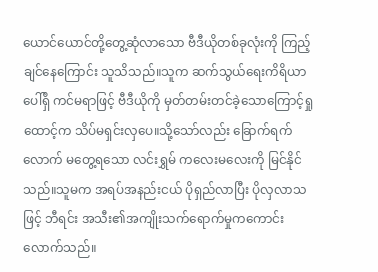ယောင်ယောင်တို့တွေ့ဆုံလာသော ဗီဒီယိုတစ်ခုလုံးကို ကြည့်ချင်နေကြောင်း သူသိသည်။သူက ဆက်သွယ်ရေးကိရိယာပေါ်ရှိ ကင်မရာဖြင့် ဗီဒီယိုကို မှတ်တမ်းတင်ခဲ့သောကြောင့်ရှုထောင့်က သိပ်မရှင်းလှပေ။သို့သော်လည်း ခြောက်ရက်လောက် မတွေ့ရသော လင်းရွှမ် ကလေးမလေးကို မြင်နိုင်သည်။သူမက အရပ်အနည်းငယ် ပိုရှည်လာပြီး ပိုလှလာသဖြင့် ဘီရင်း အသီး၏အကျိုးသက်ရောက်မှုကကောင်းလောက်သည်။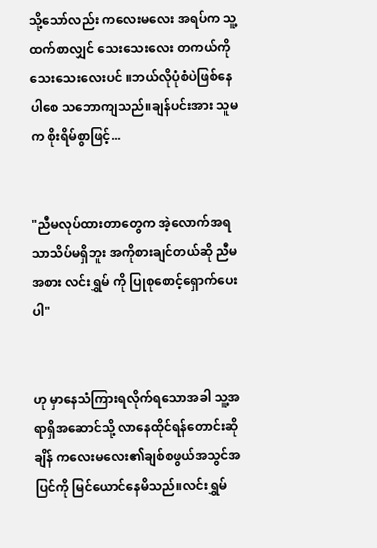သို့သော်လည်း ကလေးမလေး အရပ်က သူ့ထက်စာလျှင် သေးသေးလေး တကယ်ကိုသေးသေးလေးပင် ။ဘယ်လိုပုံစံပဲဖြစ်နေပါစေ သဘောကျသည်။ချန်ပင်းအား သူမက စိုးရိမ်စွာဖြင့်...


"ညီမလုပ်ထားတာတွေက အဲ့လောက်အရသာသိပ်မရှိဘူး အကိုစားချင်တယ်ဆို ညီမအစား လင်းရွှမ် ကို ပြုစုစောင့်ရှောက်ပေးပါ"


ဟု မှာနေသံကြားရလိုက်ရသောအခါ သူ့အရာရှိအဆောင်သို့ လာနေထိုင်ရန်တောင်းဆိုချိန် ကလေးမလေး၏ချစ်စဖွယ်အသွင်အပြင်ကို မြင်ယောင်နေမိသည်။လင်းရွှမ်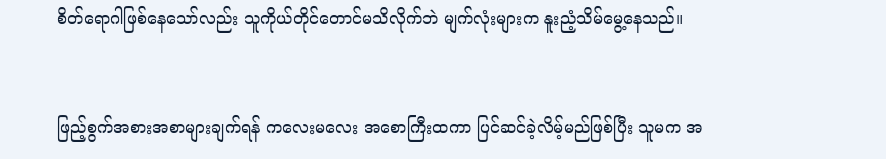စိတ်ရောဂါဖြစ်နေသော်လည်း သူကိုယ်တိုင်တောင်မသိလိုက်ဘဲ မျက်လုံးများက နူးညံ့သိမ်မွေ့နေသည်။


ဖြည့်စွက်အစားအစာများချက်ရန် ကလေးမလေး အစောကြီးထကာ ပြင်ဆင်ခဲ့လိမ့်မည်ဖြစ်ပြီး သူမက အ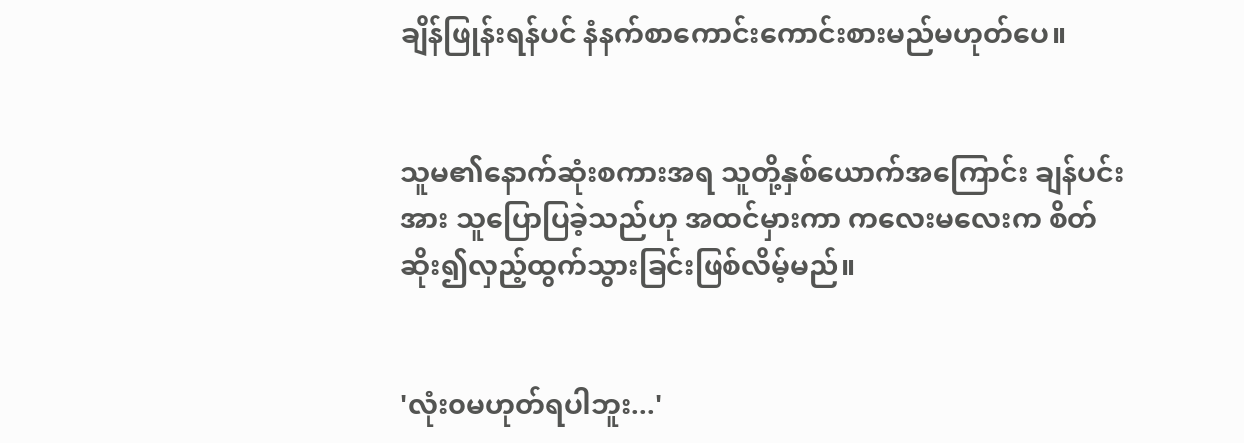ချိန်ဖြုန်းရန်ပင် နံနက်စာကောင်းကောင်းစားမည်မဟုတ်ပေ။


သူမ၏နောက်ဆုံးစကားအရ သူတို့နှစ်ယောက်အကြောင်း ချန်ပင်းအား သူပြောပြခဲ့သည်ဟု အထင်မှားကာ ကလေးမလေးက စိတ်ဆိုး၍လှည့်ထွက်သွားခြင်းဖြစ်လိမ့်မည်။


'လုံး၀မဟုတ်ရပါဘူး...'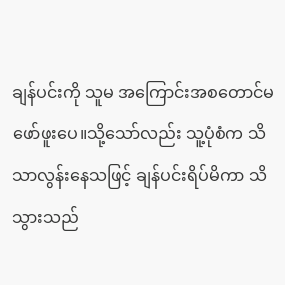ချန်ပင်းကို သူမ အကြောင်းအစတောင်မဖော်ဖူးပေ။သို့သော်လည်း သူ့ပုံစံက သိသာလွန်းနေသဖြင့် ချန်ပင်းရိပ်မိကာ သိသွားသည်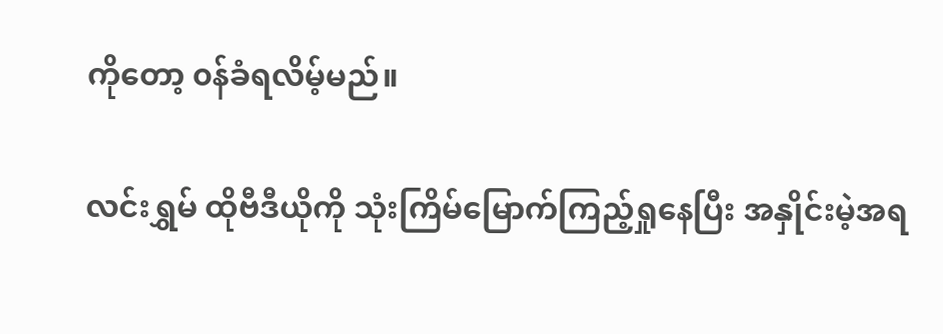ကိုတော့ ၀န်ခံရလိမ့်မည်။

လင်းရွှမ် ထိုဗီဒီယိုကို သုံးကြိမ်မြောက်ကြည့်ရှုနေပြီး အနှိုင်းမဲ့အရ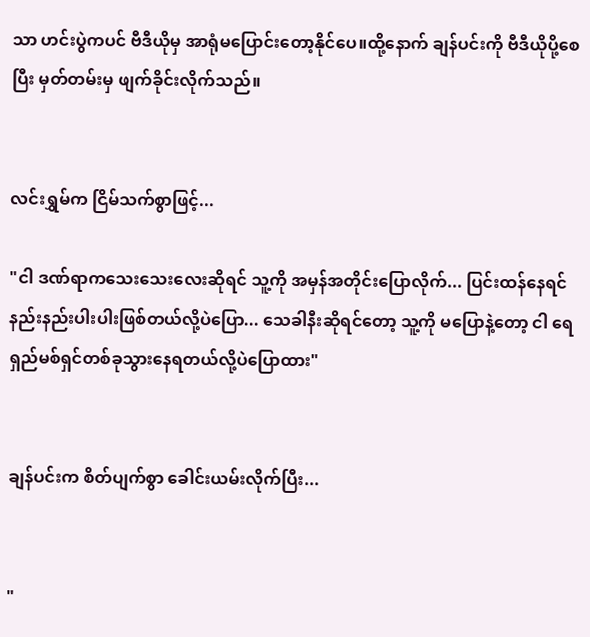သာ ဟင်းပွဲကပင် ဗီဒီယိုမှ အာရုံမပြောင်းတော့နိုင်ပေ။ထို့နောက် ချန်ပင်းကို ဗီဒီယိုပို့စေပြီး မှတ်တမ်းမှ ဖျက်ခိုင်းလိုက်သည်။


လင်းရွှမ်က ငြိမ်သက်စွာဖြင့်...

"ငါ ဒဏ်ရာကသေးသေးလေးဆိုရင် သူ့ကို အမှန်အတိုင်းပြောလိုက်... ပြင်းထန်နေရင် နည်းနည်းပါးပါးဖြစ်တယ်လို့ပဲပြော... သေခါနီးဆိုရင်တော့ သူ့ကို မပြောနဲ့တော့ ငါ ရေရှည်မစ်ရှင်တစ်ခုသွားနေရတယ်လို့ပဲပြောထား"


ချန်ပင်းက စိတ်ပျက်စွာ ခေါင်းယမ်းလိုက်ပြီး...


"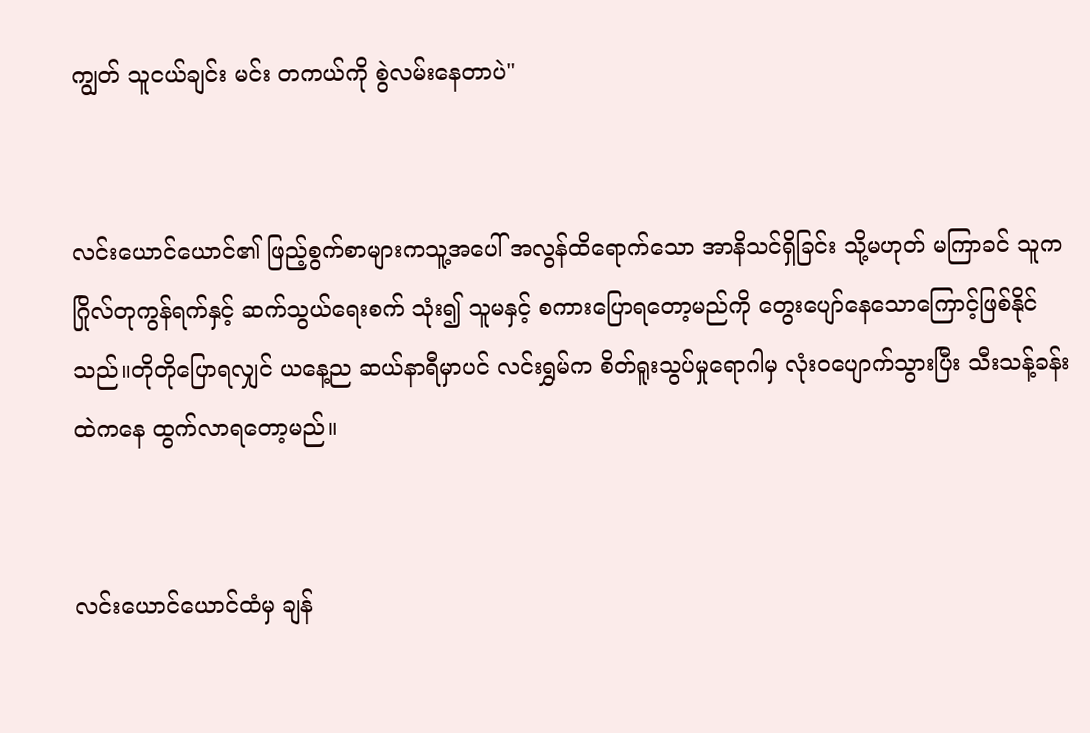ကျွတ် သူငယ်ချင်း မင်း တကယ်ကို စွဲလမ်းနေတာပဲ"


လင်းယောင်ယောင်၏ ဖြည့်စွက်စာများကသူ့အပေါ် အလွန်ထိရောက်သော အာနိသင်ရှိခြင်း သို့မဟုတ် မကြာခင် သူက ဂြိုလ်တုကွန်ရက်နှင့် ဆက်သွယ်ရေးစက် သုံး၍ သူမနှင့် စကားပြောရတော့မည်ကို တွေးပျော်နေသောကြောင့်ဖြစ်နိုင်သည်။တိုတိုပြောရလျှင် ယနေ့ည ဆယ်နာရီမှာပင် လင်းရွှမ်က စိတ်ရူးသွပ်မှုရောဂါမှ လုံးဝပျောက်သွားပြီး သီးသန့်ခန်းထဲကနေ ထွက်လာရတော့မည်။


လင်းယောင်ယောင်ထံမှ ချန်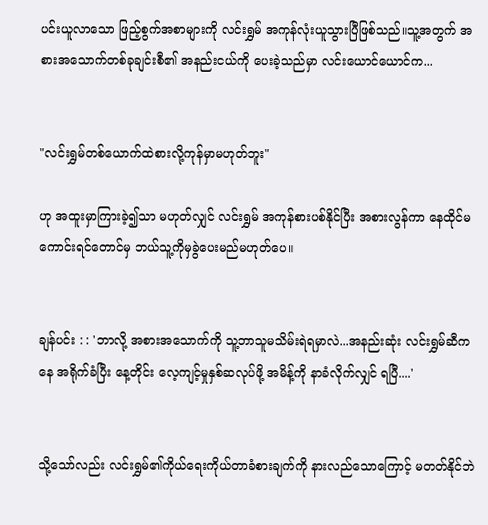ပင်းယူလာသော ဖြည့်စွက်အစာများကို လင်းရွှမ် အကုန်လုံးယူသွားပြီဖြစ်သည်။သူ့အတွက် အစားအသောက်တစ်ခုချင်းစီ၏ အနည်းငယ်ကို ပေးခဲ့သည်မှာ လင်းယောင်ယောင်က...


"လင်းရွှမ်တစ်ယောက်ထဲစားလို့ကုန်မှာမဟုတ်ဘူး"

ဟု အထူးမှာကြားခဲ့၍သာ မဟုတ်လျှင် လင်းရွှမ် အကုန်စားပစ်နိုင်ပြီး အစားလွန်ကာ နေထိုင်မကောင်းရင်တောင်မှ ဘယ်သူ့ကိုမှခွဲပေးမည်မဟုတ်ပေ။


ချန်ပင်း : : 'ဘာလို့ အစားအသောက်ကို သူ့ဘာသူမသိမ်းရဲရမှာလဲ...အနည်းဆုံး လင်းရွှမ်ဆီကနေ အရိုက်ခံပြီး နေ့တိုင်း လေ့ကျင့်မှုနှစ်ဆလုပ်ဖို့ အမိန့်ကို နာခံလိုက်လျှင် ရပြီ....'


သို့သော်လည်း လင်းရွှမ်၏ကိုယ်ရေးကိုယ်တာခံစားချက်ကို နားလည်သောကြောင့် မတတ်နိုင်ဘဲ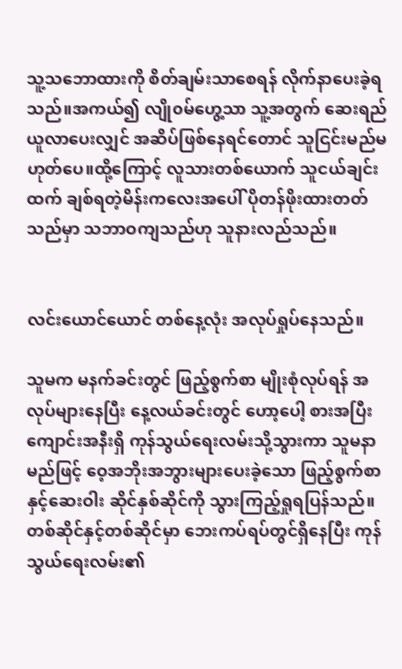သူ့သဘောထားကို စိတ်ချမ်းသာစေရန် လိုက်နာပေးခဲ့ရသည်။အကယ်၍ လျို၀မ်ဟွေ့သာ သူ့အတွက် ဆေးရည် ယူလာပေးလျှင် အဆိပ်ဖြစ်နေရင်တောင် သူငြင်းမည်မဟုတ်ပေ။ထို့ကြောင့် လူသားတစ်ယောက် သူငယ်ချင်းထက် ချစ်ရတဲ့မိန်းကလေးအပေါ် ပိုတန်ဖိုးထားတတ်သည်မှာ သဘာဝကျသည်ဟု သူနားလည်သည်။


လင်းယောင်ယောင် တစ်နေ့လုံး အလုပ်ရှုပ်နေသည်။

သူမက မနက်ခင်းတွင် ဖြည့်စွက်စာ မျိုးစုံလုပ်ရန် အလုပ်များနေပြီး နေ့လယ်ခင်းတွင် ဟော့ပေါ့ စားအပြီး ကျောင်းအနီးရှိ ကုန်သွယ်ရေးလမ်းသို့သွားကာ သူမနာမည်ဖြင့် ဝေ့အဘိုးအဘွားများပေးခဲ့သော ဖြည့်စွက်စာနှင့်ဆေးဝါး ဆိုင်နှစ်ဆိုင်ကို သွားကြည့်ရှုရပြန်သည်။တစ်ဆိုင်နှင့်တစ်ဆိုင်မှာ ဘေးကပ်ရပ်တွင်ရှိနေပြီး ကုန်သွယ်ရေးလမ်း၏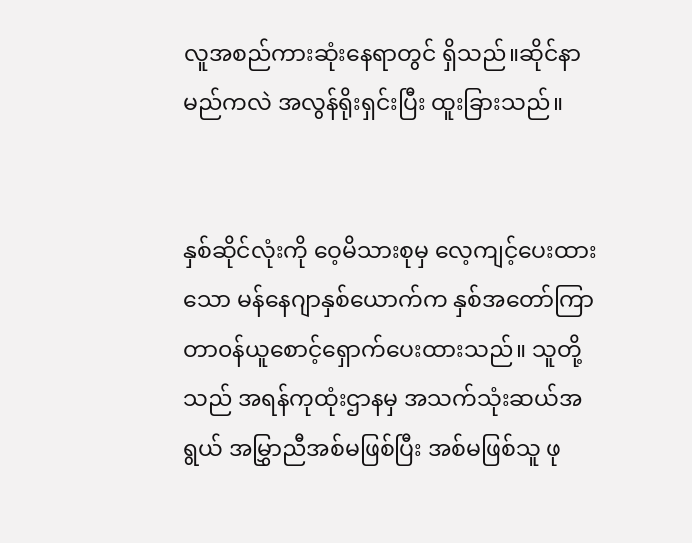လူအစည်ကားဆုံးနေရာတွင် ရှိသည်။ဆိုင်နာမည်ကလဲ အလွန်ရိုးရှင်းပြီး ထူးခြားသည်။


နှစ်ဆိုင်လုံးကို ဝေ့မိသားစုမှ လေ့ကျင့်ပေးထားသော မန်နေဂျာနှစ်ယောက်က နှစ်အတော်ကြာ တာ၀န်ယူစောင့်ရှောက်ပေးထားသည်။ သူတို့သည် အရန်ကုထုံးဌာနမှ အသက်သုံးဆယ်အရွယ် အမြွှာညီအစ်မဖြစ်ပြီး အစ်မဖြစ်သူ ဖု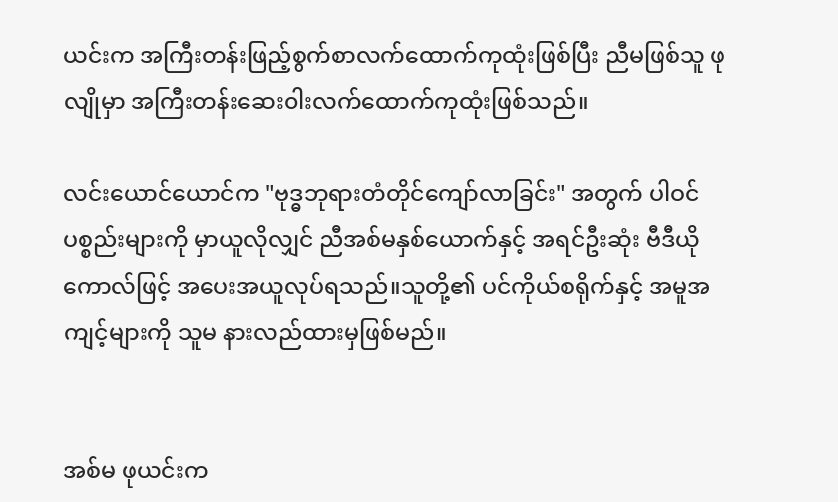ယင်းက အကြီးတန်းဖြည့်စွက်စာလက်ထောက်ကုထုံးဖြစ်ပြီး ညီမဖြစ်သူ ဖုလျိုမှာ အကြီးတန်းဆေး၀ါးလက်ထောက်ကုထုံးဖြစ်သည်။

လင်းယောင်ယောင်က "ဗုဒ္ဓဘုရားတံတိုင်ကျော်လာခြင်း" အတွက် ပါဝင်ပစ္စည်းများကို မှာယူလိုလျှင် ညီအစ်မနှစ်ယောက်နှင့် အရင်ဦးဆုံး ဗီဒီယိုကောလ်ဖြင့် အပေးအယူလုပ်ရသည်။သူတို့၏ ပင်ကိုယ်စရိုက်နှင့် အမူအကျင့်များကို သူမ နားလည်ထားမှဖြစ်မည်။


အစ်မ ဖုယင်းက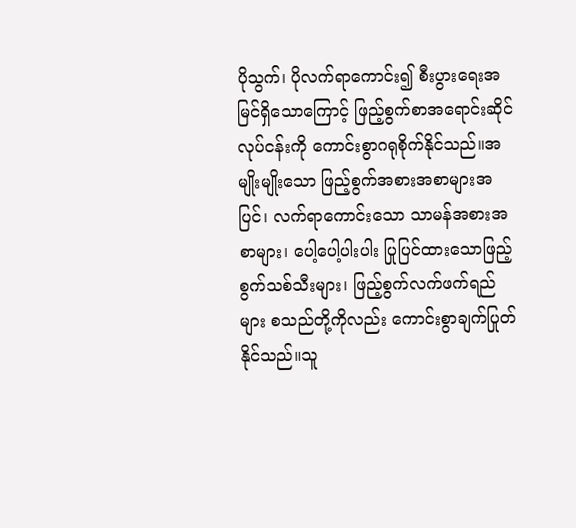ပိုသွက်၊ ပိုလက်ရာကောင်း၍ စီးပွားရေးအမြင်ရှိသောကြောင့် ဖြည့်စွက်စာအရောင်းဆိုင်လုပ်ငန်းကို ကောင်းစွာဂရုစိုက်နိုင်သည်။အမျိုးမျိုးသော ဖြည့်စွက်အစားအစာများအပြင်၊ လက်ရာကောင်းသော သာမန်အစားအစာများ၊ ပေါ့ပေါ့ပါးပါး ပြုပြင်ထားသောဖြည့်စွက်သစ်သီးများ၊ ဖြည့်စွက်လက်ဖက်ရည်များ စသည်တို့ကိုလည်း ကောင်းစွာချက်ပြုတ်နိုင်သည်။သူ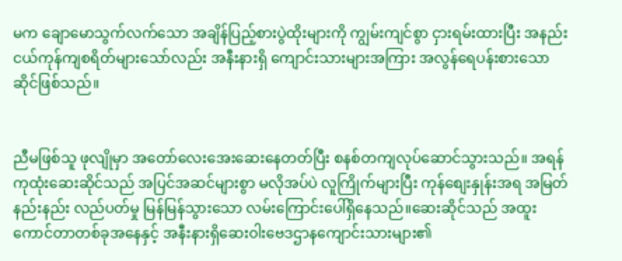မက ချောမောသွက်လက်သော အချိန်ပြည့်စားပွဲထိုးများကို ကျွမ်းကျင်စွာ ငှားရမ်းထားပြီး အနည်းငယ်ကုန်ကျစရိတ်များသော်လည်း အနီးနားရှိ ကျောင်းသားများအကြား အလွန်ရေပန်းစားသော ဆိုင်ဖြစ်သည်။


ညီမဖြစ်သူ ဖုလျိုမှာ အတော်လေးအေးဆေးနေတတ်ပြီး စနစ်တကျလုပ်ဆောင်သွားသည်။ အရန်ကုထုံးဆေးဆိုင်သည် အပြင်အဆင်များစွာ မလိုအပ်ပဲ လူကြိုက်များပြီး ကုန်စျေးနှုန်းအရ အမြတ်နည်းနည်း လည်ပတ်မှု မြန်မြန်သွားသော လမ်းကြောင်းပေါ်ရှိနေသည်။ဆေးဆိုင်သည် အထူးကောင်တာတစ်ခုအနေနှင့် အနီးနားရှိဆေး၀ါးဗေဒဌာနကျောင်းသားများ၏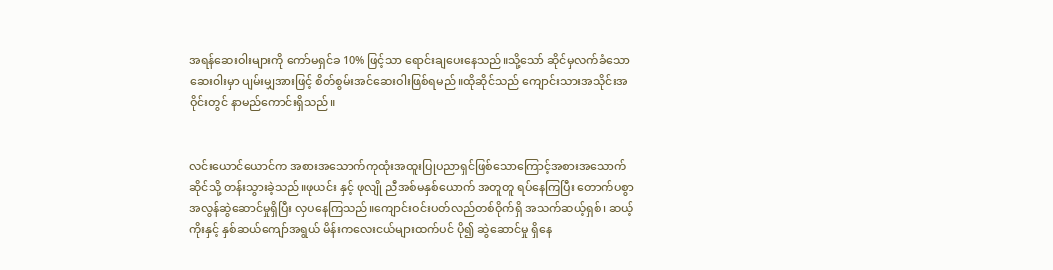အရန်ဆေးဝါးများကို ကော်မရှင်ခ 10% ဖြင့်သာ ရောင်းချပေးနေသည်။သို့သော် ဆိုင်မှလက်ခံသော ဆေး၀ါးမှာ ပျမ်းမျှအားဖြင့် စိတ်စွမ်းအင်ဆေးဝါးဖြစ်ရမည်။ထိုဆိုင်သည် ကျောင်းသားအသိုင်းအဝိုင်းတွင် နာမည်ကောင်းရှိသည်။


လင်းယောင်ယောင်က အစားအသောက်ကုထုံးအထူးပြုပညာရှင်ဖြစ်သောကြောင့်အစားအသောက်ဆိုင်သို့ တန်းသွားခဲ့သည်။ဖုယင်း နှင့် ဖုလျို ညီအစ်မနှစ်ယောက် အတူတူ ရပ်နေကြပြီး တောက်ပစွာအလွန်ဆွဲဆောင်မှုရှိပြီး လှပနေကြသည်။ကျောင်းဝင်းပတ်လည်တစ်ဝိုက်ရှိ အသက်ဆယ့်ရှစ်၊ ဆယ့်ကိုးနှင့် နှစ်ဆယ်ကျော်အရွယ် မိန်းကလေးငယ်များထက်ပင် ပို၍ ဆွဲဆောင်မှု ရှိနေ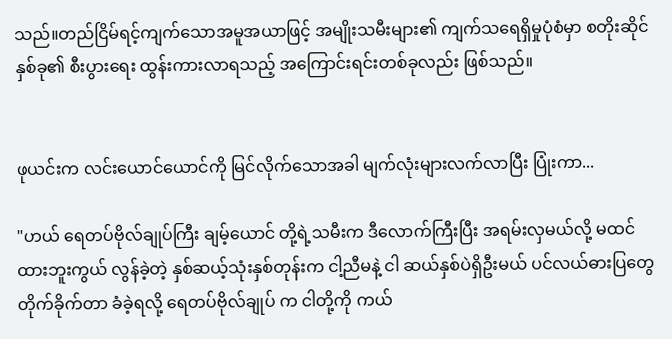သည်။တည်ငြိမ်ရင့်ကျက်သောအမူအယာဖြင့် အမျိုးသမီးများ၏ ကျက်သရေရှိမှုပုံစံမှာ စတိုးဆိုင်နှစ်ခု၏ စီးပွားရေး ထွန်းကားလာရသည့် အကြောင်းရင်းတစ်ခုလည်း ဖြစ်သည်။


ဖုယင်းက လင်းယောင်ယောင်ကို မြင်လိုက်သောအခါ မျက်လုံးများလက်လာပြီး ပြုံးကာ...

"ဟယ် ရေတပ်ဗိုလ်ချုပ်ကြီး ချမ့်ယောင် တို့ရဲ့သမီးက ဒီလောက်ကြီးပြီး အရမ်းလှမယ်လို့ မထင်ထားဘူးကွယ် လွန်ခဲ့တဲ့ နှစ်ဆယ့်သုံးနှစ်တုန်းက ငါ့ညီမနဲ့ ငါ ဆယ်နှစ်ပဲရှိဦးမယ် ပင်လယ်ဓားပြတွေ တိုက်ခိုက်တာ ခံခဲ့ရလို့ ရေတပ်ဗိုလ်ချုပ် က ငါတို့ကို ကယ်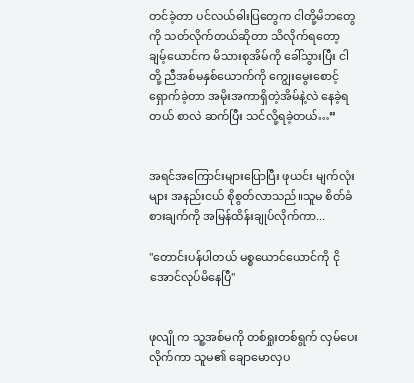တင်ခဲ့တာ ပင်လယ်ဓါးပြတွေက ငါတို့မိဘတွေကို သတ်လိုက်တယ်ဆိုတာ သိလိုက်ရတော့ ချမ့်ယောင်က မိသားစုအိမ်ကို ခေါ်သွားပြီး ငါတို့ ညီအစ်မနှစ်ယောက်ကို ကျွေးမွေးစောင့်ရှောက်ခဲ့တာ အမိုးအကာရှိတဲ့အိမ်နဲ့လဲ နေခဲ့ရတယ် စာလဲ ဆက်ပြီး သင်လို့ရခဲ့တယ်…”


အရင်အကြောင်းများပြောပြီး ဖုယင်း မျက်လုံးများ အနည်းငယ် စိုစွတ်လာသည်။သူမ စိတ်ခံစားချက်ကို အမြန်ထိန်းချုပ်လိုက်ကာ...

"တောင်းပန်ပါတယ် မစ္စယောင်ယောင်ကို ငိုအောင်လုပ်မိနေပြီ"


ဖုလျို က သူ့အစ်မကို တစ်ရှုးတစ်ရွက် လှမ်ပေးလိုက်ကာ သူမ၏ ချောမောလှပ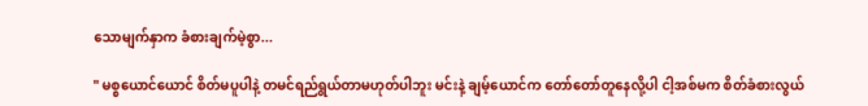သောမျက်နှာက ခံစားချက်မဲ့စွာ...

" မစ္စယောင်ယောင် စိတ်မပူပါနဲ့ တမင်ရည်ရွယ်တာမဟုတ်ပါဘူး မင်းနဲ့ ချမ့်ယောင်က တော်တော်တူနေလို့ပါ ငါ့အစ်မက စိတ်ခံစားလွယ်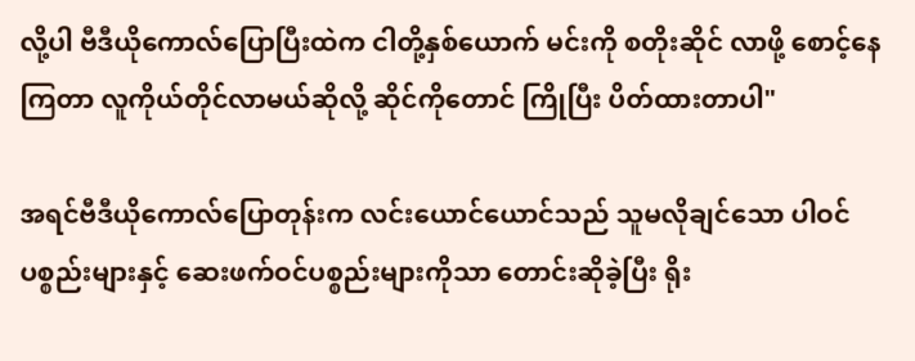လို့ပါ ဗီဒီယိုကောလ်ပြောပြီးထဲက ငါတို့နှစ်ယောက် မင်းကို စတိုးဆိုင် လာဖို့ စောင့်နေကြတာ လူကိုယ်တိုင်လာမယ်ဆိုလို့ ဆိုင်ကိုတောင် ကြိုပြီး ပိတ်ထားတာပါ"

အရင်ဗီဒီယိုကောလ်ပြောတုန်းက လင်းယောင်ယောင်သည် သူမလိုချင်သော ပါဝင်ပစ္စည်းများနှင့် ဆေးဖက်ဝင်ပစ္စည်းများကိုသာ တောင်းဆိုခဲ့ပြီး ရိုး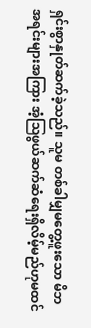ရှင်းစွာနှုတ်ဆက်ခဲ့သည်။ သူမ တစ်ခါမျှမတွေ့ဖူးသော မိဘအရင်းများအကြား အံ့ဩဖွယ်ဆက်ဆံရေးရှိလိမ့်မည်ဟုမထင်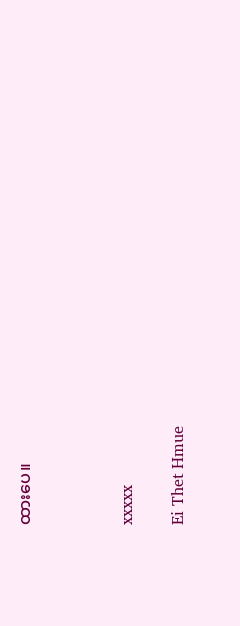ထားပေ။



xxxxx

Ei Thet Hmue